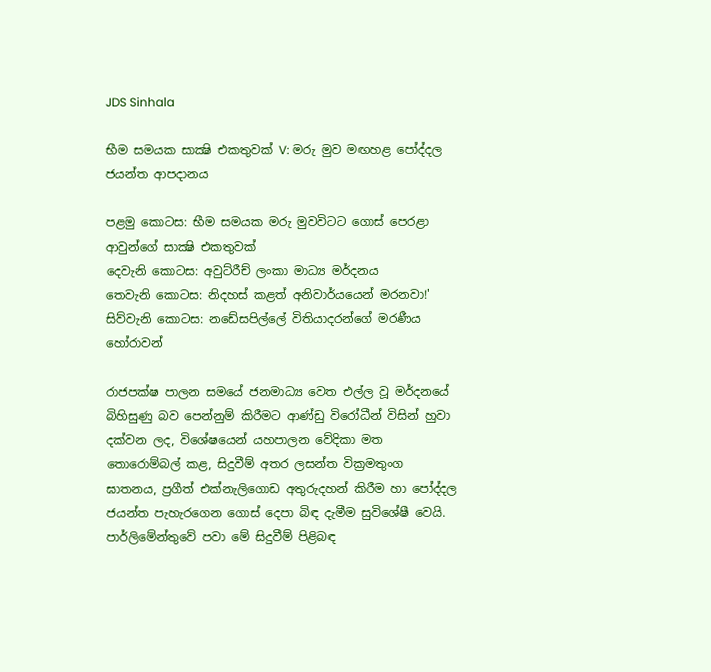JDS Sinhala

භීම සමයක සාක්‍ෂි එකතුවක් V: මරු මුව මඟහළ පෝද්දල ජයන්ත ආපදානය

පළමු කොටස: භීම සමයක මරු මුවවිටට ගොස් පෙරළා ආවුන්ගේ සාක්‍ෂි එකතුවක්
දෙවැනි කොටස: අවුට්රීච් ලංකා මාධ්‍ය මර්දනය
තෙවැනි කොටස: නිදහස් කළත් අනිවාර්යයෙන් මරනවා!'
සිව්වැනි කොටස: නඩේසපිල්ලේ විතියාදරන්ගේ මරණීය හෝරාවන්

රාජපක්ෂ පාලන සමයේ ජනමාධ්‍ය වෙත එල්ල වූ මර්දනයේ බිහිසුණු බව පෙන්නුම් කිරීමට ආණ්ඩු විරෝධීන් විසින් හුවා දක්වන ලද, විශේෂයෙන් යහපාලන වේදිකා මත තොරොම්බල් කළ, සිදුවීම් අතර ලසන්ත වික්‍රමතුංග ඝාතනය, ප්‍රගීත් එක්නැලිගොඩ අතුරුදහන් කිරීම හා පෝද්දල ජයන්ත පැහැරගෙන ගොස් දෙපා බිඳ දැමීම සුවිශේෂී වෙයි. පාර්ලිමේන්තුවේ පවා මේ සිදුවීම් පිළිබඳ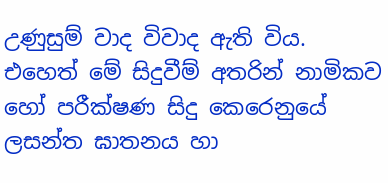උණුසුම් වාද විවාද ඇති විය. එහෙත් මේ සිදුවීම් අතරින් නාමිකව හෝ පරීක්ෂණ සිදු කෙරෙනුයේ ලසන්ත ඝාතනය හා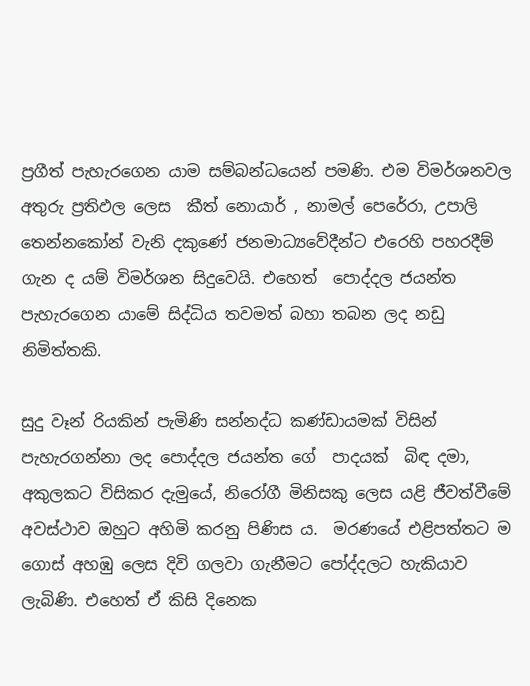ප්‍රගීත් පැහැරගෙන යාම සම්බන්ධයෙන් පමණි. එම විමර්ශනවල අතුරු ප්‍ර‍තිඵල ලෙස  කීත් නොයාර් , නාමල් පෙරේරා, උපාලි තෙන්නකෝන් වැනි දකුණේ ජනමාධ්‍යවේදීන්ට එරෙහි පහරදීම් ගැන ද යම් විමර්ශන සිදුවෙයි. එහෙත්  පොද්දල ජයන්ත පැහැරගෙන යාමේ සිද්ධිය තවමත් බහා තබන ලද නඩු නිමිත්තකි.

සුදු වෑන් රියකින් පැමිණි සන්නද්ධ කණ්ඩායමක් විසින් පැහැරගන්නා ලද පොද්දල ජයන්ත ගේ  පාදයක්  බිඳ දමා, අකුලකට විසිකර දැමුයේ, නිරෝගී මිනිසකු ලෙස යළි ජීවත්වීමේ අවස්ථාව ඔහුට අහිමි කරනු පිණිස ය.  මරණයේ එළිපත්තට ම ගොස් අහඹු ලෙස දිවි ගලවා ගැනීමට පෝද්දලට හැකියාව ලැබිණි. එහෙත් ඒ කිසි දි‍නෙක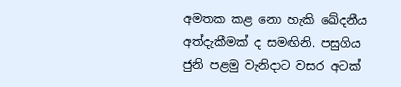අමතක කළ නො හැකි ඛේදනීය අත්දැකීමක් ද සමඟිනි. පසුගිය ජුනි පළමු වැනිදාට වසර අටක්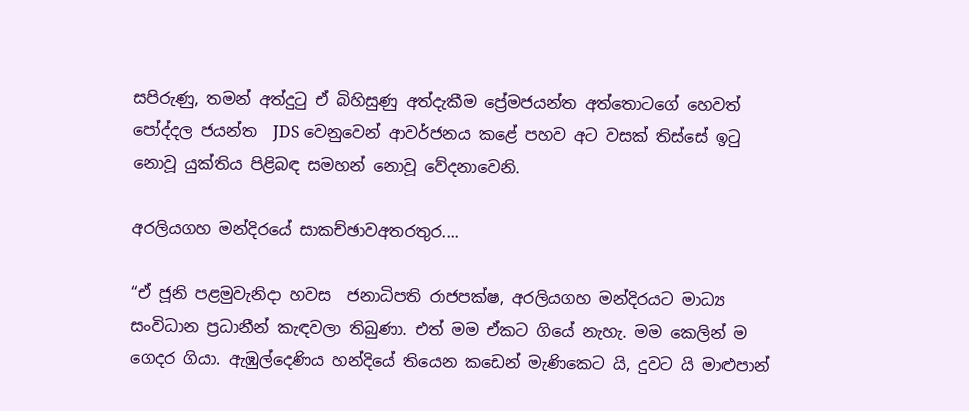සපිරුණු, තමන් අත්දුටු ඒ බිහිසුණු අත්දැකීම ප්‍රේමජයන්ත අත්තොටගේ හෙවත්  පෝද්දල ජයන්ත  JDS වෙනුවෙන් ආවර්ජනය කළේ පහව අට වසක් තිස්සේ ඉටු නොවූ යුක්තිය පිළිබඳ සමහන් නොවූ වේදනාවෙනි.

අරලියගහ මන්දිරයේ සාකච්ඡාවඅතරතුර....

“ඒ ජූනි පළමුවැනිදා හවස  ජනාධිපති රාජපක්ෂ, අරලියගහ මන්දිරයට මාධ්‍ය සංවිධාන ප්‍රධානීන් කැඳවලා තිබුණා. එත් මම ඒකට ගියේ නැහැ. මම කෙලින් ම ගෙදර ගියා. ඇඹුල්දෙණිය හන්දියේ තියෙන කඩෙන් මැණිකෙට යි, දුවට යි මාළුපාන්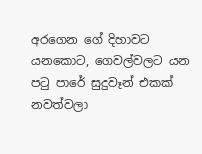අරගෙන ගේ දිහාවට යනකොට, ගෙවල්වලට යන පටු පාරේ සුදුවෑන් එකක් නවත්වලා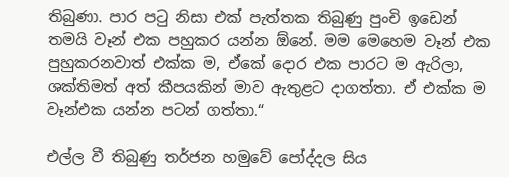තිබුණා. පාර පටු නිසා එක් පැත්තක තිබුණු පුංචි ඉඩෙන් තමයි වෑන් එක පහුකර යන්න ඕනේ. මම මෙහෙම වෑන් එක පුහුකරනවාත් එක්ක ම, ඒකේ දොර එක පාරට ම ඇරිලා, ශක්තිමත් අත් කීපයකින් මාව ඇතුළට දාගත්තා. ඒ එක්ක ම වෑන්එක යන්න පටන් ගත්තා.“

එල්ල වී තිබුණු තර්ජන හමුවේ පෝද්දල සිය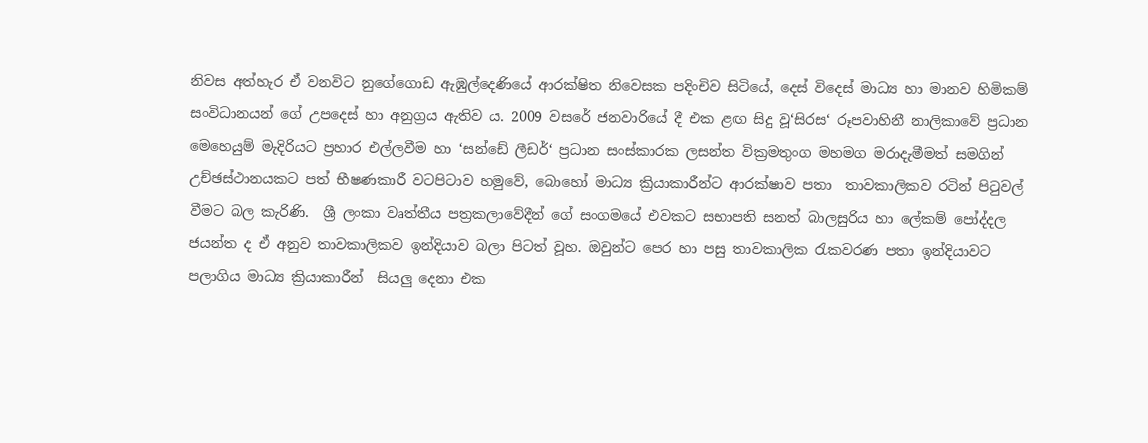නිවස අත්හැර ඒ වනවිට නුගේගොඩ ඇඹුල්දෙණියේ ආරක්ෂිත නිවෙසක පදිංචිව සිටියේ, දෙස් විදෙස් මාධ්‍ය හා මානව හිමිකම් සංවිධානයන් ගේ උපදෙස් හා අනුග්‍ර‍ය ඇතිව ය. 2009 වසරේ ජනවාරියේ දී එක ළඟ සිදු වූ‘සිරස‘ රූපවාහිනී නාලිකාවේ ප්‍ර‍ධාන මෙහෙයුම් මැදිරියට ප්‍ර‍හාර එල්ලවීම හා ‘සන්ඩේ ලීඩර්‘ ප්‍රධාන සංස්කාරක ලසන්ත වික්‍රමතුංග මහමග මරාදැමීමත් සමගින් උච්ඡස්ථානයකට පත් භීෂණකාරී වටපිටාව හමුවේ, බොහෝ මාධ්‍ය ක්‍රියාකාරීන්ට ආරක්ෂාව පතා  තාවකාලිකව රටින් පිටුවල් වීමට බල කැරිණි.  ශ්‍රී ලංකා වෘත්තීය පත්‍රකලාවේදීන් ගේ සංගමයේ එවකට සභාපති සනත් බාලසුරිය හා ලේකම් පෝද්දල  ජයන්ත ද ඒ අනුව තාවකාලිකව ඉන්දියාව බලා පිටත් වූහ. ඔවුන්ට පෙර හා පසු තාවකාලික රැකවරණ පතා ඉන්දියාවට පලාගිය මාධ්‍ය ක්‍රියාකාරීන්  සියලු දෙනා එක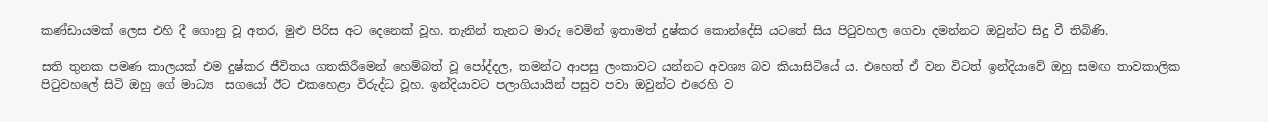කණ්ඩායමක් ලෙස එහි දී ගොනු වූ අතර, මුළු පිරිස අට දෙනෙක් වූහ. තැනින් තැනට මාරු වෙමින් ඉතාමත් දුෂ්කර කොන්දේසි යටතේ සිය පිටුවහල ගෙවා දමන්නට ඔවුන්ට සිදු වී තිබිණි.

සති තුනක පමණ කාලයක් එම දුෂ්කර ජීවිතය ගතකිරීමෙන් හෙම්බත් වූ පෝද්දල, තමන්ට ආපසු ලංකාවට යන්නට අවශ්‍ය බව කියාසිටියේ ය. එහෙත් ඒ වන විටත් ඉන්දියාවේ ඔහු සමඟ තාවකාලික පිටුවහලේ සිටි ඔහු ගේ මාධ්‍ය  සග‍යෝ ඊට එකහෙළා විරුද්ධ වූහ. ඉන්දියාවට පලාගියායින් පසුව පවා ඔවුන්ට එරෙහි ව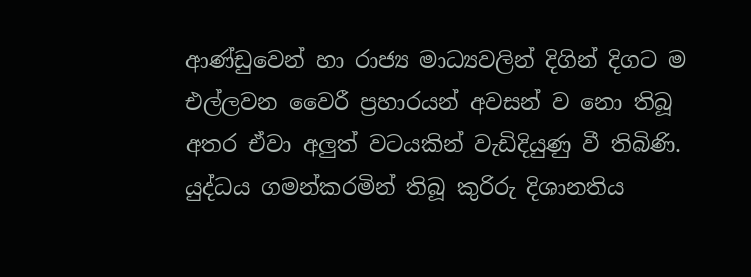ආණ්ඩුවෙන් හා රාජ්‍ය මාධ්‍යවලින් දිගින් දිගට ම එල්ලවන වෛරී ප්‍ර‍හාරයන් අවසන් ව නො තිබූ අතර ඒවා අලුත් වටයකින් වැඩිදියුණු වී තිබිණි. යුද්ධය ගමන්කරමින් තිබූ කුරිරු දිශානතිය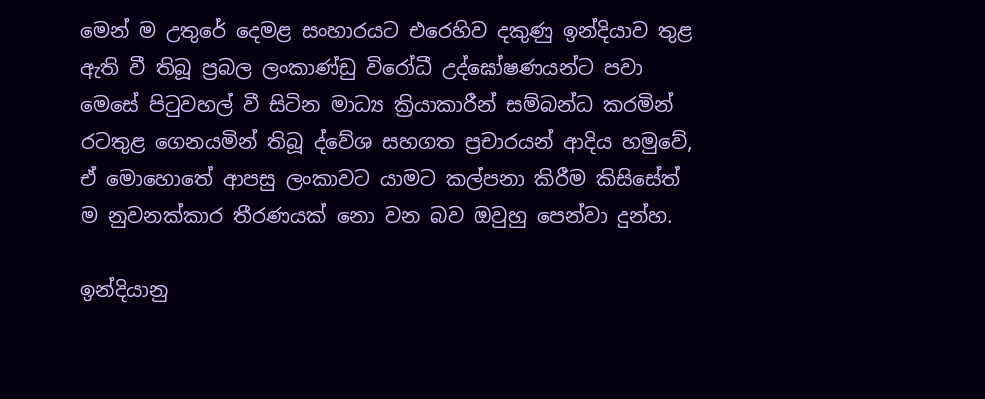මෙන් ම උතුරේ දෙමළ සංහාරයට එරෙහිව දකුණු ඉන්දියාව තුළ ඇති වී තිබූ ප්‍ර‍බල ලංකාණ්ඩු විරෝධී උද්ඝෝෂණයන්ට පවා මෙසේ පිටුවහල් වී සිටින මාධ්‍ය ක්‍රියාකාරීන් සම්බන්ධ කරමින් රටතුළ ගෙනයමින් තිබූ ද්වේශ සහගත ප්‍ර‍චාරයන් ආදිය හමුවේ, ඒ මොහොතේ ආපසු ලංකාවට යාමට කල්පනා කිරීම කිසිසේත් ම නුවනක්කාර තීරණයක් නො වන බව ඔවුහු පෙන්වා දුන්හ.

ඉන්දියානු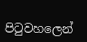පිටුවහලෙන්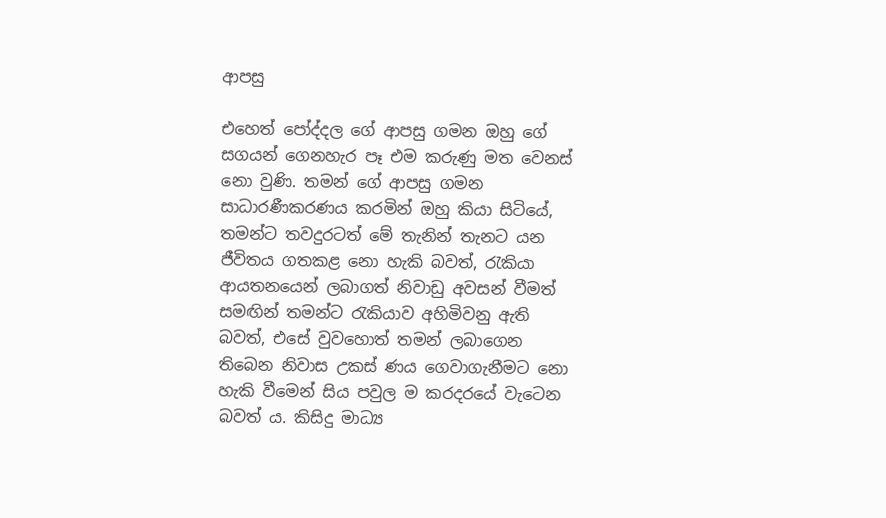ආපසු

එහෙත් පෝද්දල ගේ ආපසු ගමන ඔහු ගේ සගයන් ගෙනහැර පෑ එම කරුණු මත වෙනස් නො වුණි. තමන් ගේ ආපසු ගමන සාධාරණීකරණය කරමින් ඔහු කියා සිටියේ, තමන්ට තවදුරටත් මේ තැනින් තැනට යන ජීවිතය ගතකළ නො හැකි බවත්, රැකියා ආයතනයෙන් ලබාගත් නිවාඩු අවසන් වීමත් සමඟින් තමන්ට රැකියාව අහිමිවනු ඇති බවත්, එසේ වුවහොත් තමන් ලබාගෙන තිබෙන නිවාස උකස් ණය ගෙවාගැනීමට නො හැකි වීමෙන් සිය පවුල ම කරදරයේ වැටෙන බවත් ය. කිසිදු මාධ්‍ය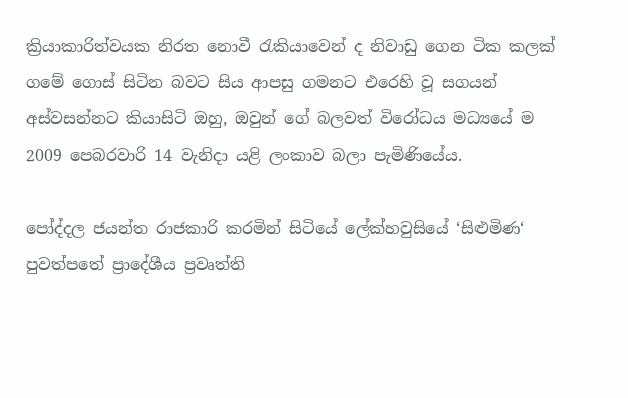ක්‍රියාකාරිත්වයක නිරත නොවී රැකියාවෙන් ද නිවාඩු ගෙන ටික කලක් ගමේ ගොස් සිටින බවට සිය ආපසු ගමනට එරෙහි වූ සගයන් අස්වසන්නට කියාසිටි ඔහු, ඔවුන් ගේ බලවත් විරෝධය මධ්‍යයේ ම 2009 පෙබරවාරි 14 වැනිදා යළි ලංකාව බලා පැමිණියේය.

පෝද්දල ජයන්ත රාජකාරි කරමින් සිටියේ ලේක්හවුසියේ ‘සිළුමිණ‘ පුවත්පතේ ප්‍රාදේශීය ප්‍රවෘත්ති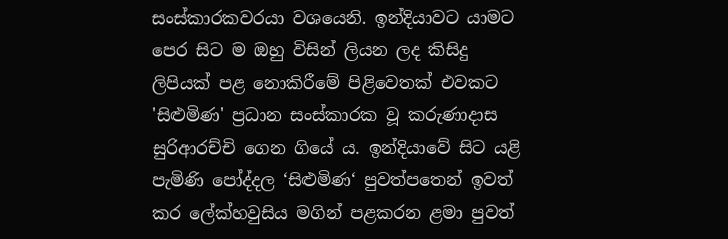සංස්කාරකවරයා වශයෙනි. ඉන්දියාවට යාමට පෙර සිට ම ඔහු විසින් ලියන ලද කිසිදු ලිපියක් පළ නොකිරීමේ පිළිවෙතක් එවකට 'සිළුමිණ' ප්‍රධාන සංස්කාරක වූ කරුණාදාස සුරිආරච්චි ගෙන ගියේ ය. ඉන්දියාවේ සිට යළි පැමිණි පෝද්දල ‘සිළුමිණ‘ පුවත්පතෙන් ඉවත් කර ලේක්හවුසිය මගින් පළකරන ළමා පුවත්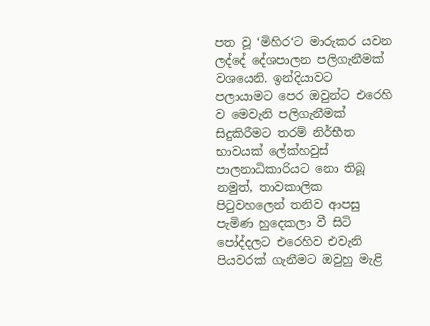පත වූ ‘මිහිර‘ට මාරුකර යවන ලද්දේ දේශපාලන පලිගැනීමක් වශයෙනි. ඉන්දියාවට පලායාමට පෙර ඔවුන්ට එරෙහි ව මෙවැනි පලිගැනීමක් සිදුකිරීමට තරම් නිර්භීත භාවයක් ලේක්හවුස් පාලනාධිකාරියට නො තිබූ නමුත්, තාවකාලික පිටුවහලෙන් තනිව ආපසු පැමිණ හුදෙකලා වී සිටි පෝද්දලට එරෙහිව එවැනි පියවරක් ගැනීමට ඔවුහු මැළි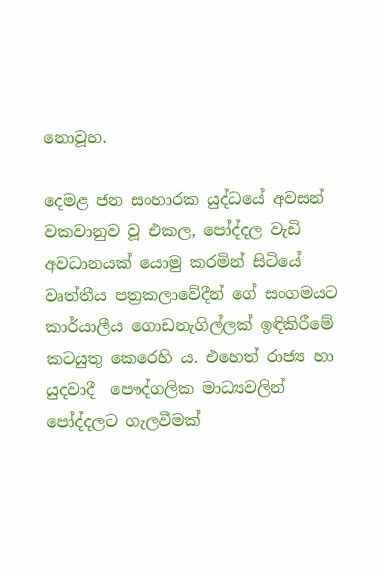නොවූහ.

දෙමළ ජන සංහාරක යුද්ධයේ අවසන් වකවානුව වූ එකල, පෝද්දල වැඩි අවධානයක් යොමු කරමින් සිටියේ  වෘත්තීය පත්‍රකලාවේදීන් ගේ සංගමයට කාර්යාලීය ගොඩනැගිල්ලක් ඉඳිකිරීමේ කටයුතු කෙරෙහි ය. එහෙත් රාජ්‍ය හා යුදවාදී  පෞද්ගලික මාධ්‍යවලින් පෝද්දලට ගැලවීමක්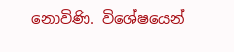නොවිණි. විශේෂයෙන්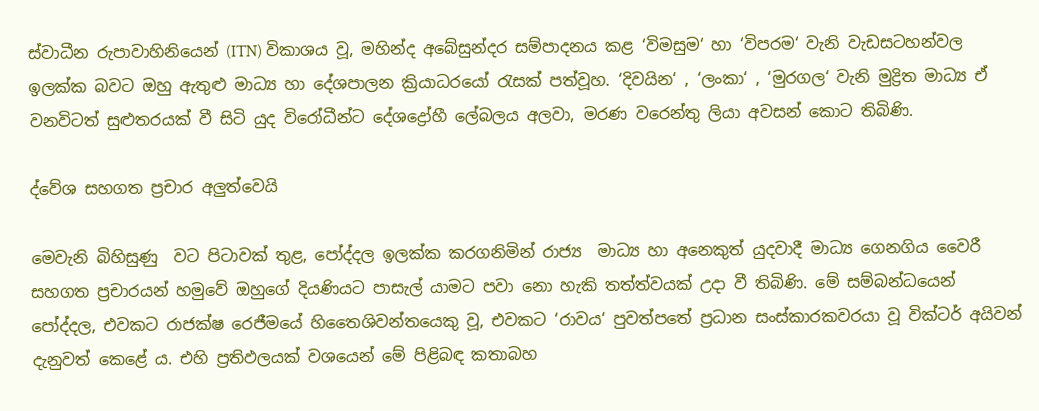ස්වාධීන රුපාවාහිනියෙන් (ITN) විකාශය වූ, මහින්ද අබේසුන්දර සම්පාදනය කළ ‘විමසුම‘ හා ‘විපරම‘ වැනි වැඩසටහන්වල ඉලක්ක බවට ඔහු ඇතුළු මාධ්‍ය හා දේශපාලන ක්‍රියාධරයෝ රැසක් පත්වූහ. ‘දිවයින‘ , ‘ලංකා‘ , ‘මුරගල‘ වැනි මුද්‍රිත මාධ්‍ය ඒ වනවිටත් සුළුතරයක් වී සිටි යුද විරෝධීන්ට දේශද්‍රෝහී ලේබලය අලවා, මරණ වරෙන්තු ලියා අවසන් කොට තිබිණි.

ද්වේශ සහගත ප්‍ර‍චාර අලුත්වෙයි

මෙවැනි බිහිසුණු  වට පිටාවක් තුළ, පෝද්දල ඉලක්ක කරගනිමින් රාජ්‍ය  මාධ්‍ය හා අනෙකුත් යුදවාදී මාධ්‍ය ගෙනගිය වෛරී සහගත ප්‍ර‍චාරයන් හමුවේ ඔහුගේ දියණියට පාසැල් යාමට පවා නො හැකි තත්ත්වයක් උදා වී තිබිණි. මේ සම්බන්ධයෙන් පෝද්දල, එවකට රාජක්ෂ රෙජීමයේ හිතෛශිවන්තයෙකු වූ, එවකට ‘රාවය‘ පුවත්පතේ ප්‍රධාන සංස්කාරකවරයා වූ වික්ටර් අයිවන් දැනුවත් කෙළේ ය. එහි ප්‍ර‍තිඵලයක් වශයෙන් මේ පිළිබඳ කතාබහ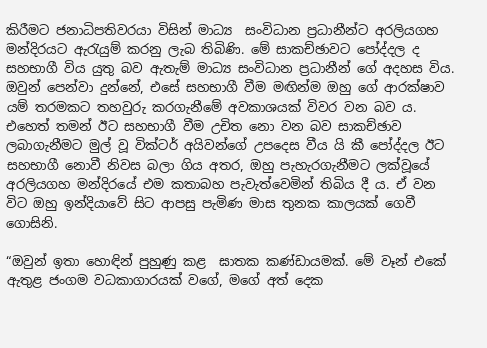කිරීමට ජනාධිපතිවරයා විසින් මාධ්‍ය  සංවිධාන ප්‍රධානීන්ට අරලියගහ මන්දිරයට ඇරැයුම් කරනු ලැබ තිබිණි. මේ සාකච්ඡාවට පෝද්දල ද සහභාගී විය යුතු බව ඇතැම් මාධ්‍ය සංවිධාන ප්‍ර‍‍ධානීන් ගේ අදහස විය. ඔවුන් පෙන්වා දුන්නේ, එසේ සහභාගී වීම මඟින්ම ඔහු ගේ ආරක්ෂාව යම් තරමකට තහවුරු කරගැනීමේ අවකාශයක් විවර වන බව ය. එහෙත් තමන් ඊට සහභාගී වීම උචිත නො වන බව සාකච්ඡාව ලබාගැනීමට මුල් වූ වික්ටර් අයිවන්ගේ උපදෙස වීය යි කී පෝද්දල ඊට සහභාගී නොවී නිවස බලා ගිය අතර, ඔහු පැහැරගැනීමට ලක්වූයේ අරලියගහ මන්දිරයේ එම කතාබහ පැවැත්වෙමින් තිබිය දී ය. ඒ වන විට ඔහු ඉන්දියාවේ සිට ආපසු පැමිණ මාස තුනක කාලයක් ගෙවී ගොසිනි.

“ඔවුන් ඉතා හොඳින් පුහුණු කළ  ඝාතක කණ්ඩායමක්. මේ වෑන් එකේ ඇතුළ ජංගම වධකාගාරයක් වගේ, මගේ අත් දෙක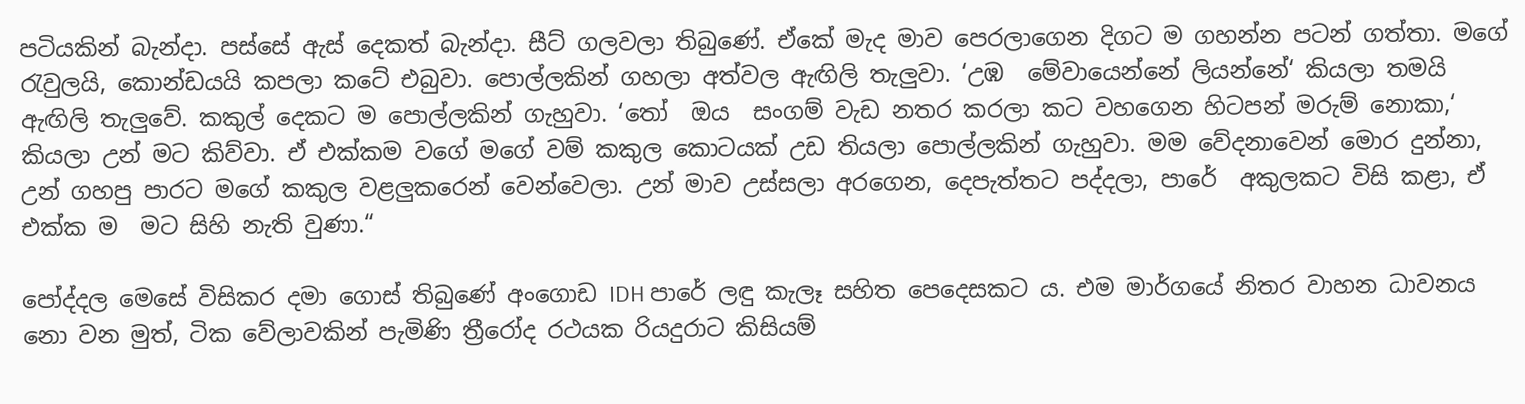පටියකින් බැන්දා. පස්සේ ඇස් දෙකත් බැන්දා. සීට් ගලවලා තිබුණේ. ඒකේ මැද මාව පෙරලාගෙන දිගට ම ගහන්න පටන් ගත්තා. මගේ රැවුලයි, කොන්ඩයයි කපලා කටේ එබුවා. පොල්ලකින් ගහලා අත්වල ඇඟිලි තැලුවා. ‘උඹ  මේවායෙන්නේ ලියන්නේ‘ කියලා තමයි ඇඟිලි තැලුවේ. කකුල් දෙකට ම පොල්ලකින් ගැහුවා. ‘තෝ  ඔය  සංගම් වැඩ නතර කරලා කට වහගෙන හිටපන් මරුම් නොකා,‘ කියලා උන් මට කිව්වා. ඒ එක්කම වගේ මගේ වම් කකුල කොටයක් උඩ තියලා පොල්ලකින් ගැහුවා. මම වේදනාවෙන් මොර දුන්නා, උන් ගහපු පාරට මගේ කකුල වළලුකරෙන් වෙන්වෙලා. උන් මාව උස්සලා අරගෙන, දෙපැත්තට පද්දලා, පාරේ  අකුලකට විසි කළා, ඒ එක්ක ම  මට සිහි නැති වුණා.“

පෝද්දල මෙසේ විසිකර දමා ගොස් තිබුණේ අංගොඩ IDH පාරේ ලඳු කැලෑ සහිත පෙදෙසකට ය. එම මාර්ගයේ නිතර වාහන ධාවනය නො වන මුත්, ටික වේලාවකින් පැමිණි ත්‍රීරෝද රථයක රියදුරාට කිසියම්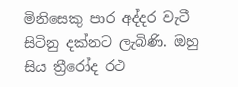මිනිසෙකු පාර අද්දර වැටී සිටිනු දක්නට ලැබිණි. ඔහු සිය ත්‍රීරෝද රථ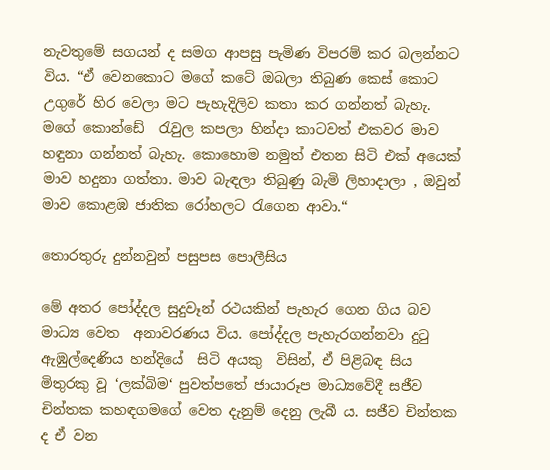නැවතුමේ සගයන් ද සමග ආපසු පැමිණ විපරම් කර බලන්නට විය. “ඒ වෙනකොට මගේ කටේ ඔබලා තිබුණ කෙස් කොට උගුරේ හිර වෙලා මට පැහැදිලිව කතා කර ගන්නත් බැහැ. මගේ කොන්ඩේ  රැවුල කපලා හින්දා කාටවත් එකවර මාව හඳුනා ගන්නත් බැහැ. කොහොම නමුත් එතන සිටි එක් අයෙක් මාව හදුනා ගත්තා. මාව බැඳලා තිබුණු බැමි ලිහාදාලා , ඔවුන් මාව කොළඹ ජාතික රෝහලට රැගෙන ආවා.“

තොරතුරු දුන්නවුන් පසුපස පොලීසිය

මේ අතර පෝද්දල සුදුවෑන් රථයකින් පැහැර ගෙන ගිය බව මාධ්‍ය වෙත  අනාවරණය විය. පෝද්දල පැහැරගන්නවා දුටු ඇඹුල්දෙණිය හන්දියේ  සිටි අයකු  විසින්, ඒ පිළිබඳ සිය මිතුරකු වූ ‘ලක්බිම‘ පුවත්පතේ ජායාරූප මාධ්‍යවේදී සජීව චින්තක කහඳගමගේ වෙත දැනුම් දෙනු ලැබී ය. සජීව චින්තක ද ඒ වන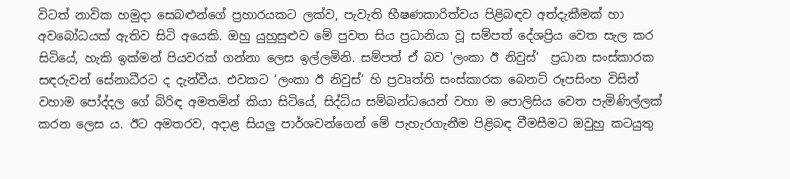විටත් නාවික හමුදා සෙබළුන්ගේ ප්‍රහාරයකට ලක්ව, පැවැති භීෂණකාරිත්වය පිළිබඳව අත්දැකීමක් හා අවබෝධයක් ඇතිව සිටි අයෙකි. ඔහු යුහුසුළුව මේ පුවත සිය ප්‍රධානියා වූ සම්පත් දේශප්‍රිය වෙත සැල කර සිටියේ, හැකි ඉක්මන් පියවරක් ගන්නා ලෙස ඉල්ලමිනි. සම්පත් ඒ බව 'ලංකා ඊ නිවුස්‘  ප්‍රධාන සංස්කාරක සඳරුවන් සේනාධීරට ද දැන්වීය. එවකට ‘ලංකා ඊ නිවුස්‘ හි ප්‍රවෘත්ති සංස්කාරක බෙනට් රූපසිංහ විසින් වහාම පෝද්දල ගේ බිරිඳ අමතමින් කියා සිටියේ, සිද්ධිය සම්බන්ධයෙන් වහා ම පොලිසිය වෙත පැමිණිල්ලක් කරන ලෙස ය. ඊට අමතරව, අදාළ සියලු පාර්ශවන්ගෙන් මේ පැහැරගැනීම පිළිබඳ වීමසීමට ඔවුහු කටයුතු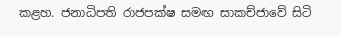කළහ. ජනාධිපති රාජපක්ෂ සමඟ සාකච්ජාවේ සිටි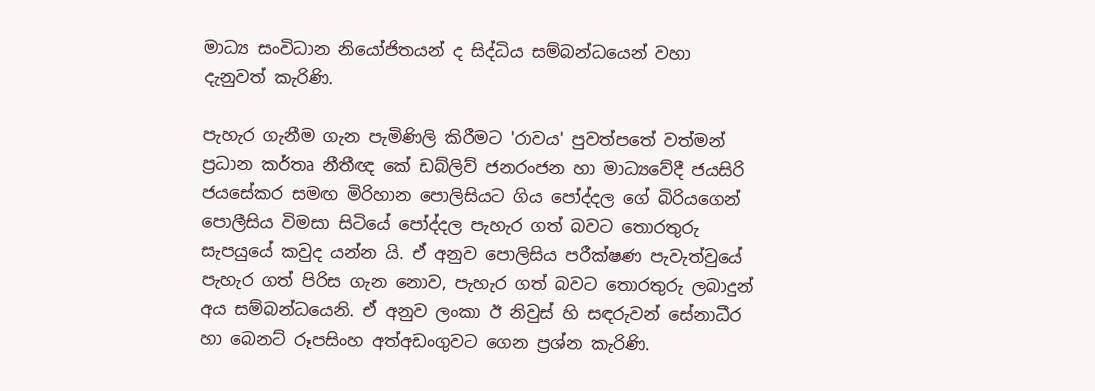මාධ්‍ය සංවිධාන නියෝජිතයන් ද සිද්ධිය සම්බන්ධයෙන් වහා දැනුවත් කැරිණි.

පැහැර ගැනීම ගැන පැමිණිලි කිරීමට 'රාවය' පුවත්පතේ වත්මන් ප්‍රධාන කර්තෘ නීතීඥ කේ ඩබ්ලිව් ජනරංජන හා මාධ්‍යවේදී ජයසිරි ජයසේකර සමඟ මිරිහාන පොලිසියට ගිය පෝද්දල ගේ බිරියගෙන් පොලීසිය විමසා සිටියේ පෝද්දල පැහැර ගත් බවට තොරතුරු සැපයුයේ කවුද යන්න යි. ඒ අනුව පොලිසිය පරීක්ෂණ පැවැත්වුයේ පැහැර ගත් පිරිස ගැන නොව, පැහැර ගත් බවට තොරතුරු ලබාදුන් අය සම්බන්ධයෙනි. ඒ අනුව ලංකා ඊ නිවුස් හි සඳරුවන් සේනාධීර හා බෙනට් රූපසිංහ අත්අඩංගුවට ගෙන ප්‍රශ්න කැරිණි.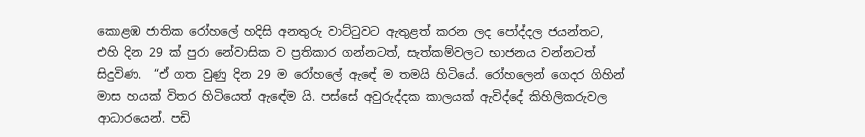කොළඹ ජාතික රෝහලේ හදිසි අනතුරු වාට්ටුවට ඇතුළත් කරන ලද පෝද්දල ජයන්තට, එහි දින 29 ක් පුරා නේවාසික ව ප්‍රතිකාර ගන්නටත්, සැත්කම්වලට භාජනය වන්නටත් සිදුවිණ.  “ඒ ගත වුණු දින 29 ම රෝහලේ ඇඳේ ම තමයි හිටියේ. රෝහලෙන් ගෙදර ගිහින් මාස හයක් විතර හිටියෙත් ඇඳේම යි. පස්සේ අවුරුද්දක කාලයක් ඇවිද්දේ කිහිලිකරුවල ආධාරයෙන්. පඩි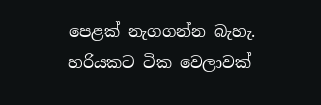පෙළක් නැගගන්න බැහැ. හරියකට ටික වෙලාවක්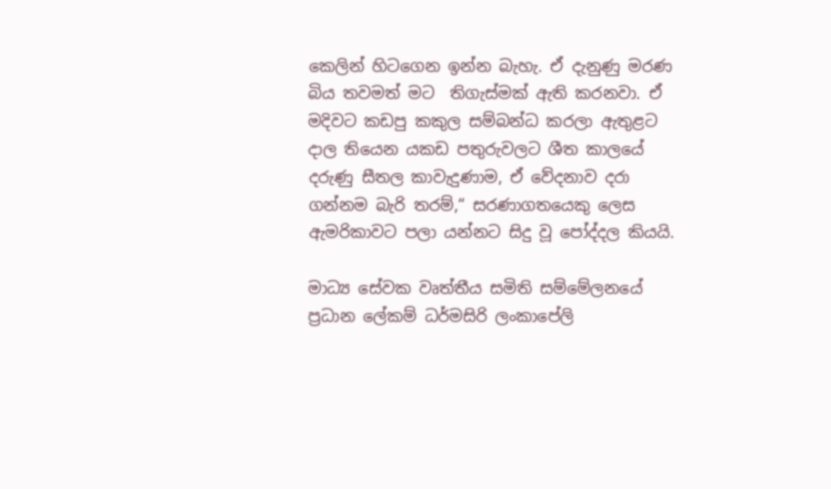කෙලින් හිටගෙන ඉන්න බැහැ. ඒ දැනුණු මරණ බිය තවමත් මට  තිගැස්මක් ඇති කරනවා. ඒ මදිවට කඩපු කකුල සම්බන්ධ කරලා ඇතුළට දාල තියෙන යකඩ පතුරුවලට ශීත කාලයේ දරුණු සීතල කාවැදුණාම, ඒ වේදනාව දරා ගන්නම බැරි තරම්,“ සරණාගතයෙකු ලෙස ඇමරිකාවට පලා යන්නට සිදු වූ පෝද්දල කියයි.

මාධ්‍ය සේවක වෘත්තීය සමිති සම්මේලනයේ ප්‍ර‍ධාන ලේකම් ධර්මසිරි ලංකාපේලි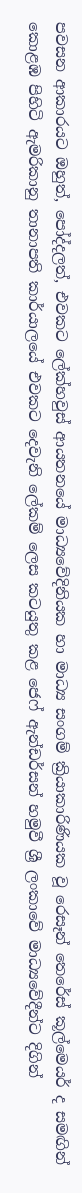පවසන ආකාරයට ඔහුත්, පෝද්දලත්, එවකට ලේක්හවුස් ආයතනයේ මාධ්‍යවේදිනියක හා මාධ්‍ය සංගම් ක්‍රියාකාරිණියක වූ රෙසෑන් තෙරේස් කූල්මෙයර් ද සමඟින් කොළඹ පිහිටි ඇමරිකානු තානාපති කාර්යාලයේ එවකට දෙවැනි ලේකම් ලෙස කටයුතු කළ ජෙෆ් ඇන්ඩර්සන් හමුවී ශ්‍රී ලංකාවේ මාධ්‍යවේදීන්ට දිගින්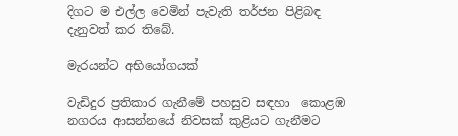දිගට ම එල්ල වෙමින් පැවැති තර්ජන පිළිබඳ දැනුවත් කර තිබේ.

මැරයන්ට අභියෝගයක්

වැඩිදුර ප්‍රතිකාර ගැනීමේ පහසුව සඳහා  කොළඹ නගරය ආසන්නයේ නිවසක් කුළියට ගැනීමට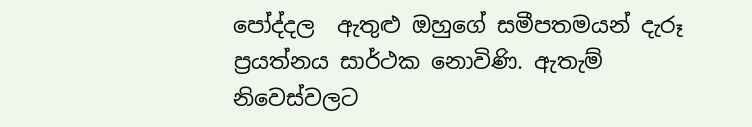පෝද්දල  ඇතුළු ඔහුගේ සමීපතමයන් දැරූ ප්‍රයත්නය සාර්ථක නොවිණි. ඇතැම් නිවෙස්වලට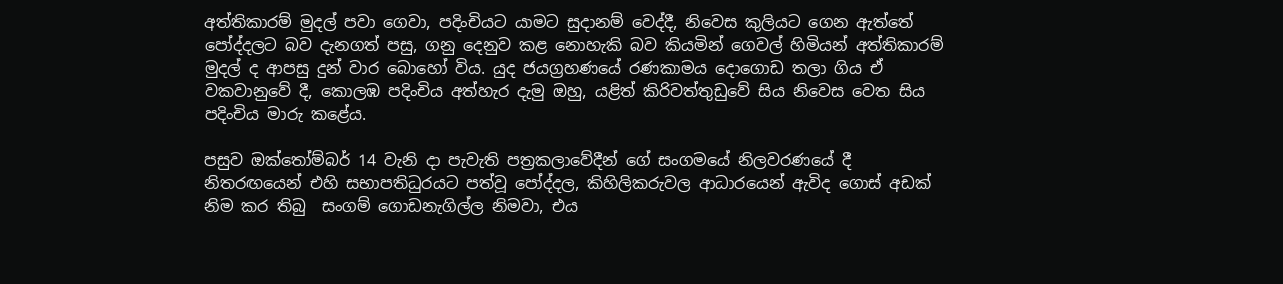අත්තිකාරම් මුදල් පවා ගෙවා, පදිංචියට යාමට සුදානම් වෙද්දී, නිවෙස කුලියට ගෙන ඇත්තේ පෝද්දලට බව දැනගත් පසු, ගනු දෙනුව කළ නොහැකි බව කියමින් ගෙවල් හිමියන් අත්තිකාරම් මුදල් ද ආපසු දුන් වාර බොහෝ විය. යුද ජයග්‍රහණයේ රණකාමය දොගොඩ තලා ගිය ඒ වකවානුවේ දී, කොලඹ පදිංචිය අත්හැර දැමු ඔහු, යළිත් කිරිවත්තුඩුවේ සිය නිවෙස වෙත සිය පදිංචිය මාරු කළේය.

පසුව ඔක්තෝම්බර් 14 වැනි දා පැවැති පත්‍රකලාවේදීන් ගේ සංගමයේ නිලවරණයේ දී නිතරඟයෙන් එහි සභාපතිධුරයට පත්වූ පෝද්දල, කිහිලිකරුවල ආධාරයෙන් ඇවිද ගොස් අඩක් නිම කර තිබු  සංගම් ගොඩනැගිල්ල නිමවා, එය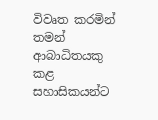විවෘත කරමින් තමන් ආබාධිතයකු කළ සහාසිකයන්ට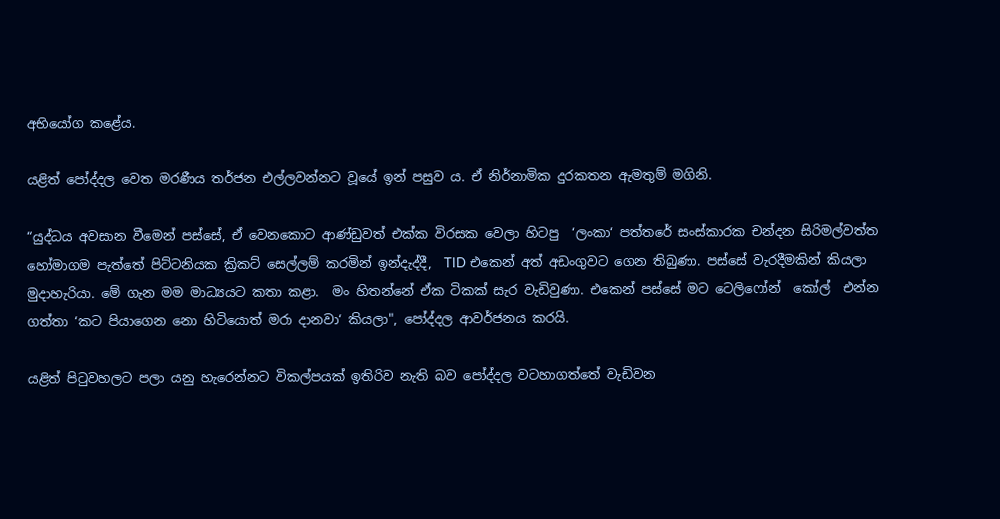අභියෝග කළේය.

යළිත් පෝද්දල වෙත මරණීය තර්ජන එල්ලවන්නට වූයේ ඉන් පසුව ය. ඒ නිර්නාමික දුරකතන ඇමතුම් මගිනි.

“යුද්ධය අවසාන වීමෙන් පස්සේ, ඒ වෙනකොට ආණ්ඩුවත් එක්ක විරසක වෙලා හිටපු  ‘ලංකා‘ පත්තරේ සංස්කාරක චන්දන සිරිමල්වත්ත හෝමාගම පැත්තේ පිට්ටනියක ක්‍රිකට් සෙල්ලම් කරමින් ඉන්දැද්දී,  TID එකෙන් අත් අඩංගුවට ගෙන තිබුණා. පස්සේ වැරදීමකින් කියලා මුදාහැරියා. මේ ගැන මම මාධ්‍යයට කතා කළා.  මං හිතන්නේ ඒක ටිකක් සැර වැඩිවුණා. එකෙන් පස්සේ මට ටෙලිෆෝන්  කෝල්  එන්න ගත්තා ‘කට පියාගෙන නො හිටියොත් මරා දානවා‘ කියලා", පෝද්දල ආවර්ජනය කරයි.

යළිත් පිටුවහලට පලා යනු හැරෙන්නට විකල්පයක් ඉතිරිව නැති බව පෝද්දල වටහාගත්තේ වැඩිවන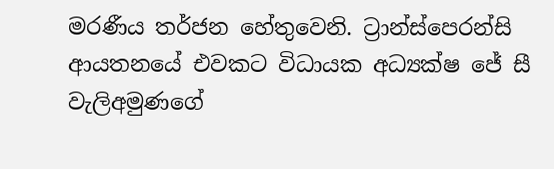මරණීය තර්ජන හේතුවෙනි. ට්‍රාන්ස්පෙරන්සි ආයතනයේ එවකට විධායක අධ්‍යක්ෂ ජේ සී වැලිඅමුණගේ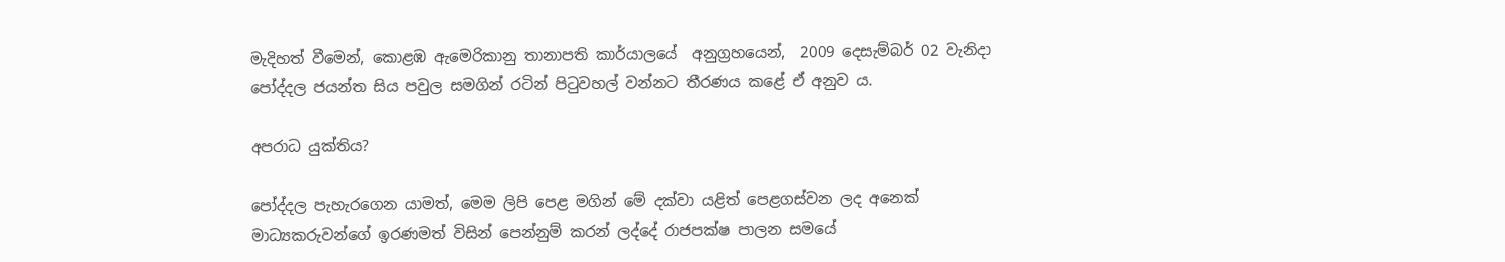මැදිහත් වීමෙන්, කොළඹ ඇමෙරිකානු තානාපති කාර්යාලයේ  අනුග්‍රහයෙන්,  2009 දෙසැම්බර් 02 වැනිදා පෝද්දල ජයන්ත සිය පවුල සමගින් රටින් පිටුවහල් වන්නට තීරණය කළේ ඒ අනුව ය.

අපරාධ යුක්තිය?

පෝද්දල පැහැරගෙන යාමත්, මෙම ලිපි පෙළ මගින් මේ දක්වා යළිත් පෙළගස්වන ලද අනෙක් මාධ්‍යකරුවන්ගේ ඉරණමත් විසින් පෙන්නුම් කරන් ලද්දේ රාජපක්ෂ පාලන සමයේ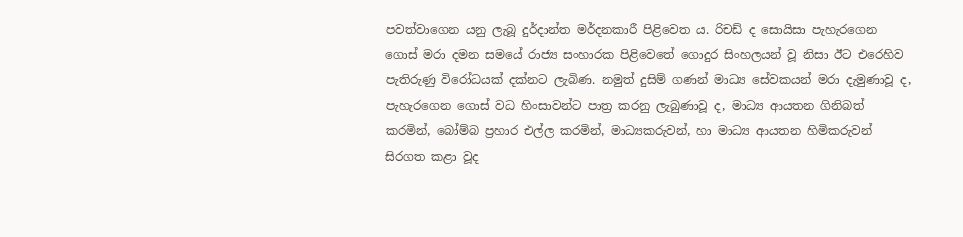පවත්වාගෙන යනු ලැබූ දුර්දාන්ත මර්දනකාරී පිළිවෙත ය. රිචඩ් ද සොයිසා පැහැරගෙන ගොස් මරා දමන සමයේ රාජ්‍ය සංහාරක පිළිවෙතේ ගොදුර සිංහලයන් වූ නිසා ඊට එරෙහිව පැතිරුණු විරෝධයක් දක්නට ලැබිණ. නමුත් දුසිම් ගණන් මාධ්‍ය සේවකයන් මරා දැමුණාවූ ද, පැහැරගෙන ගොස් වධ හිංසාවන්ට පාත්‍ර කරනු ලැබුණාවූ ද, මාධ්‍ය ආයතන ගිනිබත් කරමින්, බෝම්බ ප්‍රහාර එල්ල කරමින්, මාධ්‍යකරුවන්, හා මාධ්‍ය ආයතන හිමිකරුවන් සිරගත කළා වූද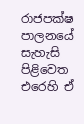රාජපක්ෂ පාලනයේ සැහැසි පිළිවෙත එරෙහි ඒ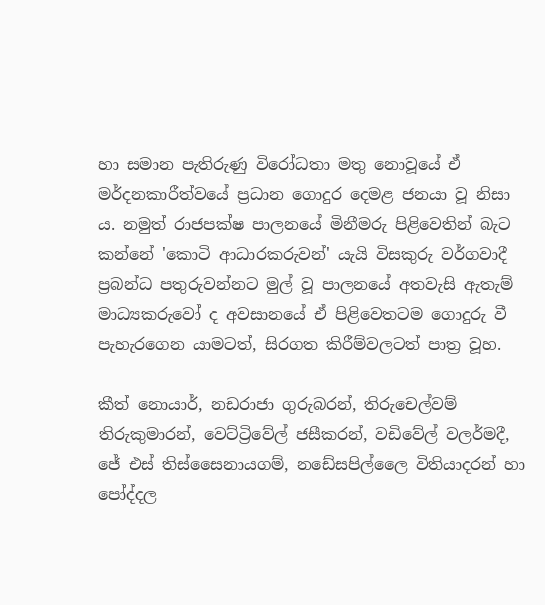හා සමාන පැතිරුණු විරෝධතා මතු නොවූයේ ඒ මර්දනකාරීත්වයේ ප්‍රධාන ගොදුර දෙමළ ජනයා වූ නිසා ය. නමුත් රාජපක්ෂ පාලනයේ මිනීමරු පිළිවෙතින් බැට කන්නේ 'කොටි ආධාරකරුවන්' යැයි විසකුරු වර්ගවාදී ප්‍රබන්ධ පතුරුවන්නට මුල් වූ පාලනයේ අතවැසි ඇතැම් මාධ්‍යකරුවෝ ද අවසානයේ ඒ පිළිවෙතටම ගොදුරු වී පැහැරගෙන යාමටත්, සිරගත කිරීම්වලටත් පාත්‍ර වූහ.

කීත් නොයාර්, නඩරාජා ගුරුබරන්, තිරුචෙල්වම් තිරුකුමාරන්, වෙට්ට්‍රිවේල් ජසීකරන්, වඩිවේල් වලර්මදී, ජේ එස් තිස්සෛනායගම්, නඩේසපිල්ලෛ විතියාදරන් හා පෝද්දල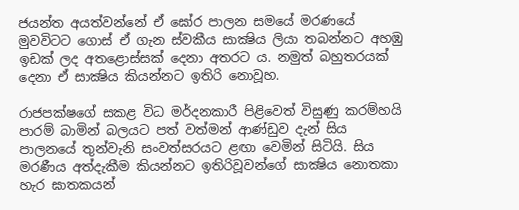ජයන්ත අයත්වන්නේ ඒ ඝෝර පාලන සමයේ මරණයේ මුවවිටට ගොස් ඒ ගැන ස්වකීය සාක්‍ෂිය ලියා තබන්නට අහඹු ඉඩක් ලද අතළොස්සක් දෙනා අතරට ය. නමුත් බහුතරයක් දෙනා ඒ සාක්‍ෂිය කියන්නට ඉතිරි නොවූහ.

රාජපක්ෂගේ සකළ විධ මර්දනකාරී පිළිවෙත් විසුණු කරම්හයි පාරම් බාමින් බලයට පත් වත්මන් ආණ්ඩුව දැන් සිය පාලනයේ තුන්වැනි සංවත්සරයට ළඟා වෙමින් සිටියි. සිය මරණීය අත්දැකීම කියන්නට ඉතිරිවූවන්ගේ සාක්‍ෂිය නොතකා හැර ඝාතකයන්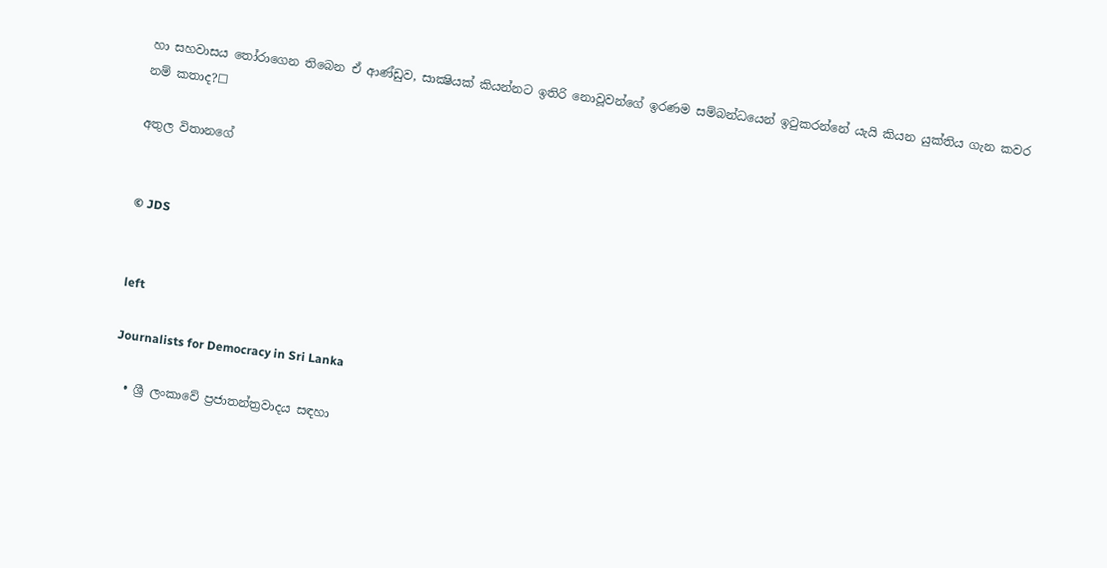හා සහවාසය තෝරාගෙන තිබෙන ඒ ආණ්ඩුව, සාක්‍ෂියක් කියන්නට ඉතිරි නොවූවන්ගේ ඉරණම සම්බන්ධයෙන් ඉටුකරන්නේ යැයි කියන යුක්තිය ගැන කවර නම් කතාද?☐

අතුල විතානගේ


© JDS


left

Journalists for Democracy in Sri Lanka

  • ශ්‍රී ලංකාවේ ප්‍රජාතන්ත්‍රවාදය සඳහා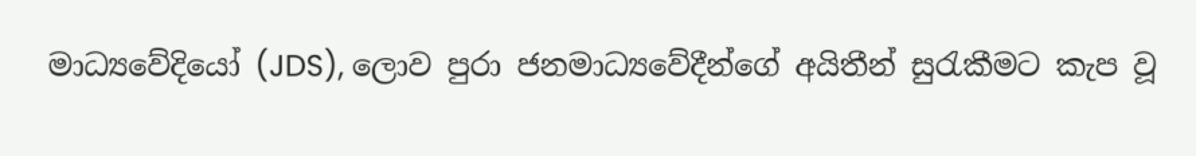මාධ්‍යවේදියෝ (JDS), ලොව පුරා ජනමාධ්‍යවේදීන්ගේ අයිතීන් සුරැකීමට කැප වූ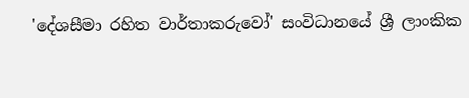'දේශසීමා රහිත වාර්තාකරුවෝ' සංවිධානයේ ශ්‍රී ලාංකික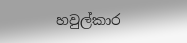හවුල්කාර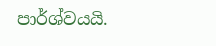පාර්ශ්වයයි.